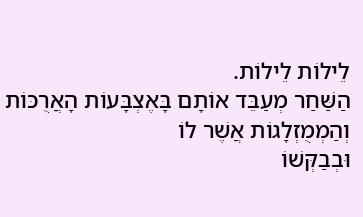לֵילוֹת לֵילוֹת.
הַשַּׁחַר מְעַבֵּד אוֹתָם בָּאֶצְבָּעוֹת הָאֲרֻכּוֹת וְהַמְמֻזְלָגוֹת אֲשֶׁר לוֹ
וּבְבַקְּשׁוֹ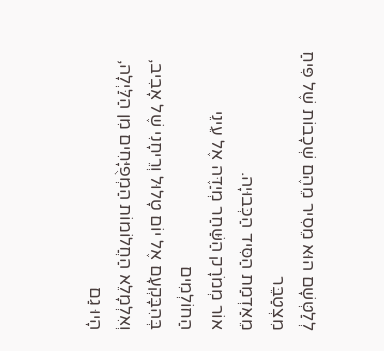לְלַטְּשָׁם הוּא מֵסִיר מֵהֶם שְׁכָבוֹת שֶׁל פִּיחַ מִצְטַבֵּר
מֵאַדְמַת הַסִּיד הַכְּבוּיָה.
אוֹר מְמֹרָק הַשַּׁחַר מְיַדֶּה אֶל עֵינֵי הַחוֹלְמִים
בְּהִבָּקְעָם אֶל יוֹם טָלוּל וְרֵיחָנִי שֶׁל אָבִיב,
וְאִלְמָלֵא הַחֲלוֹמוֹת הַמְפֻיָּחִים מִן הַלַּיְלָה,
הָיוּ גַם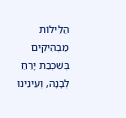הַלֵּילוֹת מַבְהִיקִים בְּשִׁכְבַת יָרֵחַ
לְבָנָה, וְעֵינֵינוּ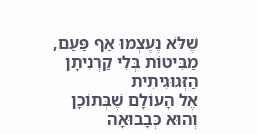שֶׁלֹּא נֶעֶצְמוּ אַף פַּעַם,
מַבִּיטוֹת בְּלִי קַרְנִיתָן הַזְּגוּגִיתִית
אֶל הָעוֹלָם שֶׁבְּתוֹכָן וְהוּא כְּבָבוּאָה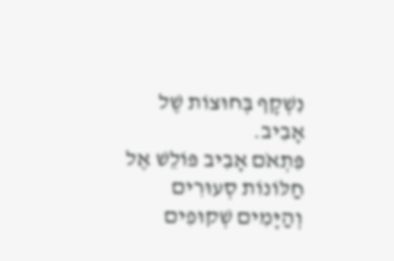נִשְׁקָף בְּחוּצוֹת שֶׁל אָבִיב.
פִּתְאֹם אָבִיב פּוֹלֵשׁ אֶל חַלּוֹנוֹת סְעוּרִים
וְהַיָּמִים שְׁקוּפִים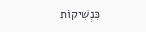כִּנְשִׁיקוֹת